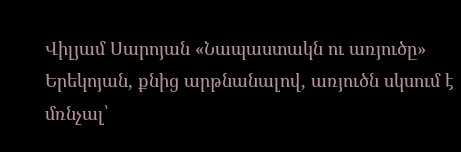Վիլյամ Սարոյան «Նապաստակն ու առյուծը»
Երեկոյան, քնից արթնանալով, առյուծն սկսում է մռնչալ՝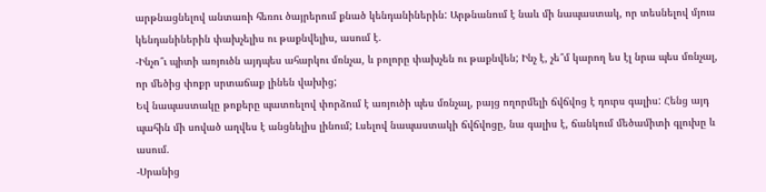արթնացնելով անտառի հեռու ծայրերում քնած կենդանիներին: Արթնանում է նաև մի նապաստակ, որ տեսնելով մյուս կենդանիներին փախչելիս ու թաքնվելիս, ասում է.
-Ինչո՞ւ պիտի առյուծն այդպես ահարկու մռնչա, և բոլորը փախչեն ու թաքնվեն; Ինչ է, չե՞մ կարող ես էլ նրա պես մռնչալ, որ մեծից փոքր սրտաճաք լինեն վախից;
Եվ նապաստակը թոքերը պատռելով փորձում է առյուծի պես մռնչալ, բայց ողորմելի ճվճվոց է դուրս գալիս: Հենց այդ պահին մի սոված աղվես է անցնելիս լինում; Լսելով նապաստակի ճվճվոցը, նա գալիս է, ճանկում մեծամիտի գլուխը և ասում.
-Սրանից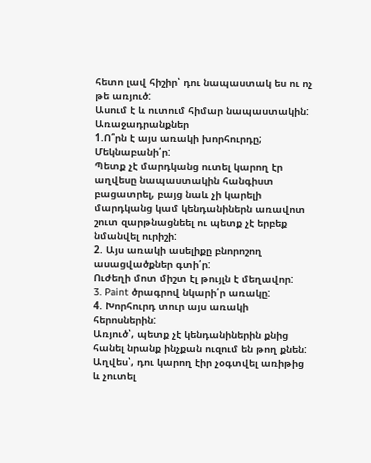հետո լավ հիշիր՝ դու նապաստակ ես ու ոչ թե առյուծ:
Ասում է և ուտում հիմար նապաստակին:
Առաջադրանքներ
1.Ո՞րն է այս առակի խորհուրդը; Մեկնաբանի՛ր:
Պետք չէ մարդկանց ուտել կարող էր աղվեսը նապաստակին հանգիստ բացատրել, բայց նաև չի կարելի մարդկանց կամ կենդանիներն առավոտ շուտ զարթնացնեել ու պետք չէ երբեք նմանվել ուրիշի:
2. Այս առակի ասելիքը բնորոշող ասացվածքներ գտի՛ր:
Ուժեղի մոտ միշտ էլ թույլն է մեղավոր:
3. Paint ծրագրով նկարի՛ր առակը:
4. Խորհուրդ տուր այս առակի հերոսներին:
Առյուծ՝, պետք չէ կենդանիներին քնից հանել նրանք ինչքան ուզում են թող քնեն:
Աղվես՝, դու կարող էիր չօգտվել առիթից և չուտել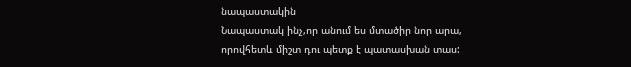նապաստակին
Նապաստակ ինչ,որ անում ես մտածիր նոր արա, որովհետև միշտ դու պետք է պատասխան տաս: